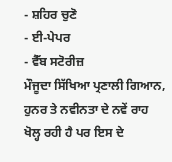- ਸ਼ਹਿਰ ਚੁਣੋ
- ਈ-ਪੇਪਰ
- ਵੈੱਬ ਸਟੋਰੀਜ਼
ਮੌਜੂਦਾ ਸਿੱਖਿਆ ਪ੍ਰਣਾਲੀ ਗਿਆਨ, ਹੁਨਰ ਤੇ ਨਵੀਨਤਾ ਦੇ ਨਵੇਂ ਰਾਹ ਖੋਲ੍ਹ ਰਹੀ ਹੈ ਪਰ ਇਸ ਦੇ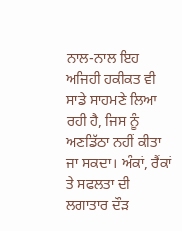ਨਾਲ-ਨਾਲ ਇਹ ਅਜਿਹੀ ਹਕੀਕਤ ਵੀ ਸਾਡੇ ਸਾਹਮਣੇ ਲਿਆ ਰਹੀ ਹੈ, ਜਿਸ ਨੂੰ ਅਣਡਿੱਠਾ ਨਹੀਂ ਕੀਤਾ ਜਾ ਸਕਦਾ। ਅੰਕਾਂ, ਰੈਂਕਾਂ ਤੇ ਸਫਲਤਾ ਦੀ ਲਗਾਤਾਰ ਦੌੜ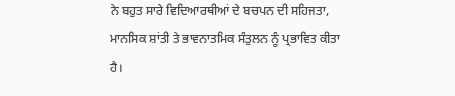ਨੇ ਬਹੁਤ ਸਾਰੇ ਵਿਦਿਆਰਥੀਆਂ ਦੇ ਬਚਪਨ ਦੀ ਸਹਿਜਤਾ, ਮਾਨਸਿਕ ਸ਼ਾਂਤੀ ਤੇ ਭਾਵਨਾਤਮਿਕ ਸੰਤੁਲਨ ਨੂੰ ਪ੍ਰਭਾਵਿਤ ਕੀਤਾ ਹੈ।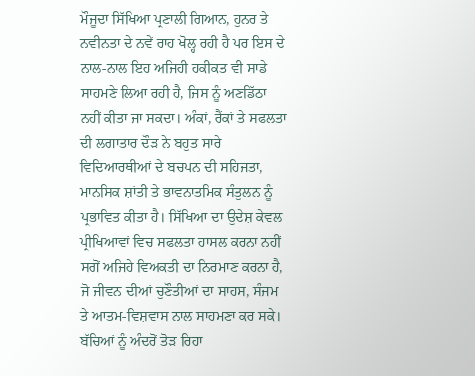ਮੌਜੂਦਾ ਸਿੱਖਿਆ ਪ੍ਰਣਾਲੀ ਗਿਆਨ, ਹੁਨਰ ਤੇ ਨਵੀਨਤਾ ਦੇ ਨਵੇਂ ਰਾਹ ਖੋਲ੍ਹ ਰਹੀ ਹੈ ਪਰ ਇਸ ਦੇ ਨਾਲ-ਨਾਲ ਇਹ ਅਜਿਹੀ ਹਕੀਕਤ ਵੀ ਸਾਡੇ ਸਾਹਮਣੇ ਲਿਆ ਰਹੀ ਹੈ, ਜਿਸ ਨੂੰ ਅਣਡਿੱਠਾ ਨਹੀਂ ਕੀਤਾ ਜਾ ਸਕਦਾ। ਅੰਕਾਂ, ਰੈਂਕਾਂ ਤੇ ਸਫਲਤਾ ਦੀ ਲਗਾਤਾਰ ਦੌੜ ਨੇ ਬਹੁਤ ਸਾਰੇ ਵਿਦਿਆਰਥੀਆਂ ਦੇ ਬਚਪਨ ਦੀ ਸਹਿਜਤਾ, ਮਾਨਸਿਕ ਸ਼ਾਂਤੀ ਤੇ ਭਾਵਨਾਤਮਿਕ ਸੰਤੁਲਨ ਨੂੰ ਪ੍ਰਭਾਵਿਤ ਕੀਤਾ ਹੈ। ਸਿੱਖਿਆ ਦਾ ਉਦੇਸ਼ ਕੇਵਲ ਪ੍ਰੀਖਿਆਵਾਂ ਵਿਚ ਸਫਲਤਾ ਹਾਸਲ ਕਰਨਾ ਨਹੀਂ ਸਗੋਂ ਅਜਿਹੇ ਵਿਅਕਤੀ ਦਾ ਨਿਰਮਾਣ ਕਰਨਾ ਹੈ, ਜੋ ਜੀਵਨ ਦੀਆਂ ਚੁਣੌਤੀਆਂ ਦਾ ਸਾਹਸ, ਸੰਜਮ ਤੇ ਆਤਮ-ਵਿਸ਼ਵਾਸ ਨਾਲ ਸਾਹਮਣਾ ਕਰ ਸਕੇ।
ਬੱਚਿਆਂ ਨੂੰ ਅੰਦਰੋਂ ਤੋੜ ਰਿਹਾ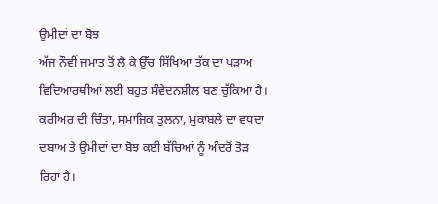ਉਮੀਦਾਂ ਦਾ ਬੋਝ
ਅੱਜ ਨੌਵੀਂ ਜਮਾਤ ਤੋਂ ਲੈ ਕੇ ਉੱਚ ਸਿੱਖਿਆ ਤੱਕ ਦਾ ਪੜਾਅ ਵਿਦਿਆਰਥੀਆਂ ਲਈ ਬਹੁਤ ਸੰਵੇਦਨਸ਼ੀਲ ਬਣ ਚੁੱਕਿਆ ਹੈ। ਕਰੀਅਰ ਦੀ ਚਿੰਤਾ, ਸਮਾਜਿਕ ਤੁਲਨਾ, ਮੁਕਾਬਲੇ ਦਾ ਵਧਦਾ ਦਬਾਅ ਤੇ ਉਮੀਦਾਂ ਦਾ ਬੋਝ ਕਈ ਬੱਚਿਆਂ ਨੂੰ ਅੰਦਰੋਂ ਤੋੜ ਰਿਹਾ ਹੈ।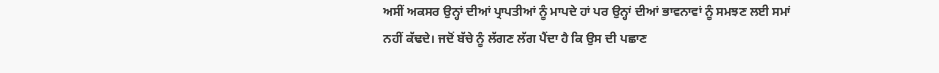ਅਸੀਂ ਅਕਸਰ ਉਨ੍ਹਾਂ ਦੀਆਂ ਪ੍ਰਾਪਤੀਆਂ ਨੂੰ ਮਾਪਦੇ ਹਾਂ ਪਰ ਉਨ੍ਹਾਂ ਦੀਆਂ ਭਾਵਨਾਵਾਂ ਨੂੰ ਸਮਝਣ ਲਈ ਸਮਾਂ ਨਹੀਂ ਕੱਢਦੇ। ਜਦੋਂ ਬੱਚੇ ਨੂੰ ਲੱਗਣ ਲੱਗ ਪੈਂਦਾ ਹੈ ਕਿ ਉਸ ਦੀ ਪਛਾਣ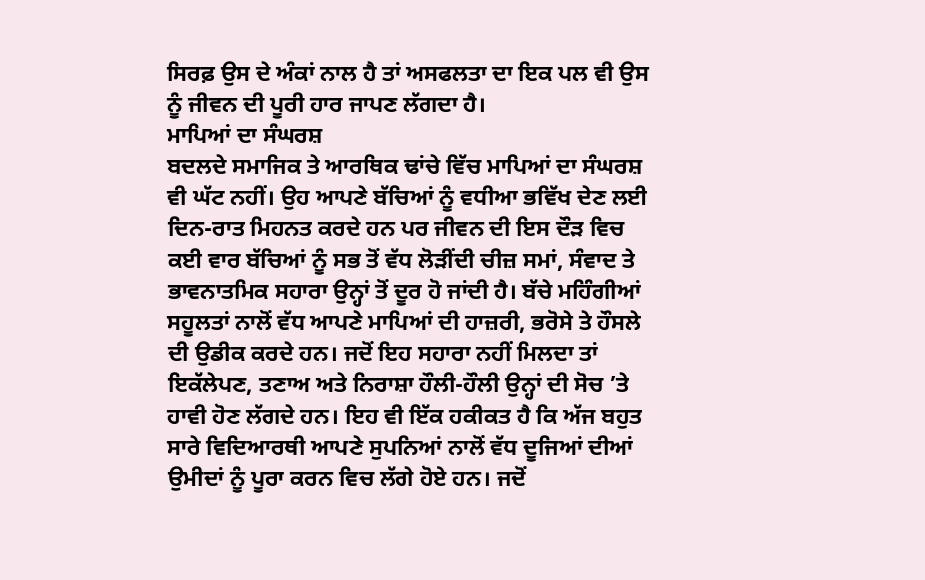ਸਿਰਫ਼ ਉਸ ਦੇ ਅੰਕਾਂ ਨਾਲ ਹੈ ਤਾਂ ਅਸਫਲਤਾ ਦਾ ਇਕ ਪਲ ਵੀ ਉਸ ਨੂੰ ਜੀਵਨ ਦੀ ਪੂਰੀ ਹਾਰ ਜਾਪਣ ਲੱਗਦਾ ਹੈ।
ਮਾਪਿਆਂ ਦਾ ਸੰਘਰਸ਼
ਬਦਲਦੇ ਸਮਾਜਿਕ ਤੇ ਆਰਥਿਕ ਢਾਂਚੇ ਵਿੱਚ ਮਾਪਿਆਂ ਦਾ ਸੰਘਰਸ਼ ਵੀ ਘੱਟ ਨਹੀਂ। ਉਹ ਆਪਣੇ ਬੱਚਿਆਂ ਨੂੰ ਵਧੀਆ ਭਵਿੱਖ ਦੇਣ ਲਈ ਦਿਨ-ਰਾਤ ਮਿਹਨਤ ਕਰਦੇ ਹਨ ਪਰ ਜੀਵਨ ਦੀ ਇਸ ਦੌੜ ਵਿਚ ਕਈ ਵਾਰ ਬੱਚਿਆਂ ਨੂੰ ਸਭ ਤੋਂ ਵੱਧ ਲੋੜੀਂਦੀ ਚੀਜ਼ ਸਮਾਂ, ਸੰਵਾਦ ਤੇ ਭਾਵਨਾਤਮਿਕ ਸਹਾਰਾ ਉਨ੍ਹਾਂ ਤੋਂ ਦੂਰ ਹੋ ਜਾਂਦੀ ਹੈ। ਬੱਚੇ ਮਹਿੰਗੀਆਂ ਸਹੂਲਤਾਂ ਨਾਲੋਂ ਵੱਧ ਆਪਣੇ ਮਾਪਿਆਂ ਦੀ ਹਾਜ਼ਰੀ, ਭਰੋਸੇ ਤੇ ਹੌਸਲੇ ਦੀ ਉਡੀਕ ਕਰਦੇ ਹਨ। ਜਦੋਂ ਇਹ ਸਹਾਰਾ ਨਹੀਂ ਮਿਲਦਾ ਤਾਂ ਇਕੱਲੇਪਣ, ਤਣਾਅ ਅਤੇ ਨਿਰਾਸ਼ਾ ਹੌਲੀ-ਹੌਲੀ ਉਨ੍ਹਾਂ ਦੀ ਸੋਚ ’ਤੇ ਹਾਵੀ ਹੋਣ ਲੱਗਦੇ ਹਨ। ਇਹ ਵੀ ਇੱਕ ਹਕੀਕਤ ਹੈ ਕਿ ਅੱਜ ਬਹੁਤ ਸਾਰੇ ਵਿਦਿਆਰਥੀ ਆਪਣੇ ਸੁਪਨਿਆਂ ਨਾਲੋਂ ਵੱਧ ਦੂਜਿਆਂ ਦੀਆਂ ਉਮੀਦਾਂ ਨੂੰ ਪੂਰਾ ਕਰਨ ਵਿਚ ਲੱਗੇ ਹੋਏ ਹਨ। ਜਦੋਂ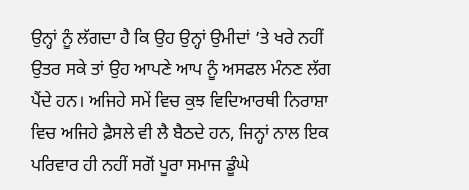ਉਨ੍ਹਾਂ ਨੂੰ ਲੱਗਦਾ ਹੈ ਕਿ ਉਹ ਉਨ੍ਹਾਂ ਉਮੀਦਾਂ ’ਤੇ ਖਰੇ ਨਹੀਂ ਉਤਰ ਸਕੇ ਤਾਂ ਉਹ ਆਪਣੇ ਆਪ ਨੂੰ ਅਸਫਲ ਮੰਨਣ ਲੱਗ ਪੈਂਦੇ ਹਨ। ਅਜਿਹੇ ਸਮੇਂ ਵਿਚ ਕੁਝ ਵਿਦਿਆਰਥੀ ਨਿਰਾਸ਼ਾ ਵਿਚ ਅਜਿਹੇ ਫ਼ੈਸਲੇ ਵੀ ਲੈ ਬੈਠਦੇ ਹਨ, ਜਿਨ੍ਹਾਂ ਨਾਲ ਇਕ ਪਰਿਵਾਰ ਹੀ ਨਹੀਂ ਸਗੋਂ ਪੂਰਾ ਸਮਾਜ ਡੂੰਘੇ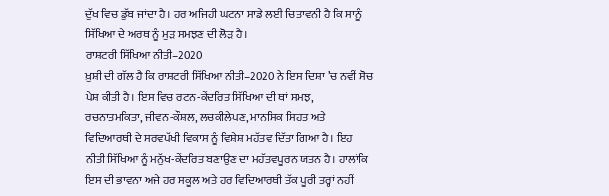ਦੁੱਖ ਵਿਚ ਡੁੱਬ ਜਾਂਦਾ ਹੈ। ਹਰ ਅਜਿਹੀ ਘਟਨਾ ਸਾਡੇ ਲਈ ਚਿਤਾਵਨੀ ਹੈ ਕਿ ਸਾਨੂੰ ਸਿੱਖਿਆ ਦੇ ਅਰਥ ਨੂੰ ਮੁੜ ਸਮਝਣ ਦੀ ਲੋੜ ਹੈ।
ਰਾਸ਼ਟਰੀ ਸਿੱਖਿਆ ਨੀਤੀ–2020
ਖ਼ੁਸ਼ੀ ਦੀ ਗੱਲ ਹੈ ਕਿ ਰਾਸ਼ਟਰੀ ਸਿੱਖਿਆ ਨੀਤੀ–2020 ਨੇ ਇਸ ਦਿਸ਼ਾ ’ਚ ਨਵੀਂ ਸੋਚ ਪੇਸ਼ ਕੀਤੀ ਹੈ। ਇਸ ਵਿਚ ਰਟਨ-ਕੇਂਦਰਿਤ ਸਿੱਖਿਆ ਦੀ ਥਾਂ ਸਮਝ, ਰਚਨਾਤਮਕਿਤਾ, ਜੀਵਨ-ਕੌਸ਼ਲ, ਲਚਕੀਲੇਪਣ, ਮਾਨਸਿਕ ਸਿਹਤ ਅਤੇ ਵਿਦਿਆਰਥੀ ਦੇ ਸਰਵਪੱਖੀ ਵਿਕਾਸ ਨੂੰ ਵਿਸ਼ੇਸ਼ ਮਹੱਤਵ ਦਿੱਤਾ ਗਿਆ ਹੈ। ਇਹ ਨੀਤੀ ਸਿੱਖਿਆ ਨੂੰ ਮਨੁੱਖ-ਕੇਂਦਰਿਤ ਬਣਾਉਣ ਦਾ ਮਹੱਤਵਪੂਰਨ ਯਤਨ ਹੈ। ਹਾਲਾਂਕਿ ਇਸ ਦੀ ਭਾਵਨਾ ਅਜੇ ਹਰ ਸਕੂਲ ਅਤੇ ਹਰ ਵਿਦਿਆਰਥੀ ਤੱਕ ਪੂਰੀ ਤਰ੍ਹਾਂ ਨਹੀਂ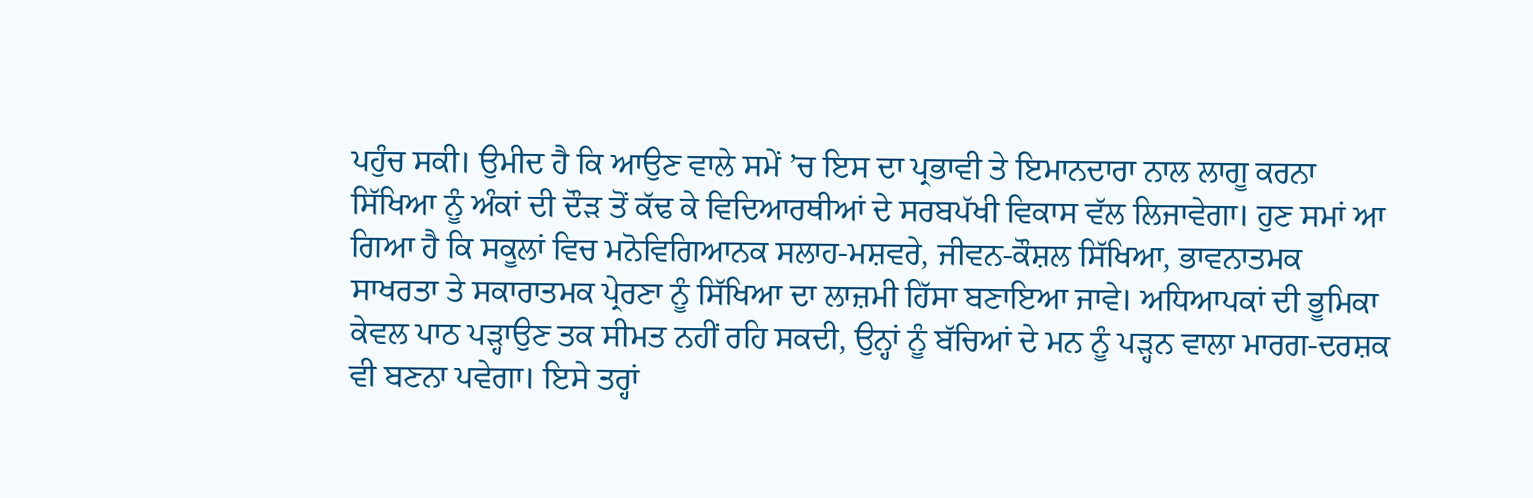ਪਹੁੰਚ ਸਕੀ। ਉਮੀਦ ਹੈ ਕਿ ਆਉਣ ਵਾਲੇ ਸਮੇਂ ’ਚ ਇਸ ਦਾ ਪ੍ਰਭਾਵੀ ਤੇ ਇਮਾਨਦਾਰਾ ਨਾਲ ਲਾਗੂ ਕਰਨਾ ਸਿੱਖਿਆ ਨੂੰ ਅੰਕਾਂ ਦੀ ਦੌੜ ਤੋਂ ਕੱਢ ਕੇ ਵਿਦਿਆਰਥੀਆਂ ਦੇ ਸਰਬਪੱਖੀ ਵਿਕਾਸ ਵੱਲ ਲਿਜਾਵੇਗਾ। ਹੁਣ ਸਮਾਂ ਆ ਗਿਆ ਹੈ ਕਿ ਸਕੂਲਾਂ ਵਿਚ ਮਨੋਵਿਗਿਆਨਕ ਸਲਾਹ-ਮਸ਼ਵਰੇ, ਜੀਵਨ-ਕੌਸ਼ਲ ਸਿੱਖਿਆ, ਭਾਵਨਾਤਮਕ ਸਾਖਰਤਾ ਤੇ ਸਕਾਰਾਤਮਕ ਪ੍ਰੇਰਣਾ ਨੂੰ ਸਿੱਖਿਆ ਦਾ ਲਾਜ਼ਮੀ ਹਿੱਸਾ ਬਣਾਇਆ ਜਾਵੇ। ਅਧਿਆਪਕਾਂ ਦੀ ਭੂਮਿਕਾ ਕੇਵਲ ਪਾਠ ਪੜ੍ਹਾਉਣ ਤਕ ਸੀਮਤ ਨਹੀਂ ਰਹਿ ਸਕਦੀ, ਉਨ੍ਹਾਂ ਨੂੰ ਬੱਚਿਆਂ ਦੇ ਮਨ ਨੂੰ ਪੜ੍ਹਨ ਵਾਲਾ ਮਾਰਗ-ਦਰਸ਼ਕ ਵੀ ਬਣਨਾ ਪਵੇਗਾ। ਇਸੇ ਤਰ੍ਹਾਂ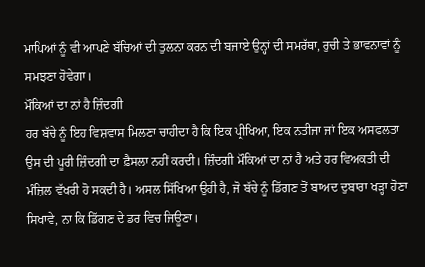ਮਾਪਿਆਂ ਨੂੰ ਵੀ ਆਪਣੇ ਬੱਚਿਆਂ ਦੀ ਤੁਲਨਾ ਕਰਨ ਦੀ ਬਜਾਏ ਉਨ੍ਹਾਂ ਦੀ ਸਮਰੱਥਾ, ਰੁਚੀ ਤੇ ਭਾਵਨਾਵਾਂ ਨੂੰ ਸਮਝਣਾ ਹੋਵੇਗਾ।
ਮੌਕਿਆਂ ਦਾ ਨਾਂ ਹੈ ਜ਼ਿੰਦਗੀ
ਹਰ ਬੱਚੇ ਨੂੰ ਇਹ ਵਿਸ਼ਵਾਸ ਮਿਲਣਾ ਚਾਹੀਦਾ ਹੈ ਕਿ ਇਕ ਪ੍ਰੀਖਿਆ, ਇਕ ਨਤੀਜਾ ਜਾਂ ਇਕ ਅਸਫਲਤਾ ਉਸ ਦੀ ਪੂਰੀ ਜ਼ਿੰਦਗੀ ਦਾ ਫ਼ੈਸਲਾ ਨਹੀਂ ਕਰਦੀ। ਜ਼ਿੰਦਗੀ ਮੌਕਿਆਂ ਦਾ ਨਾਂ ਹੈ ਅਤੇ ਹਰ ਵਿਅਕਤੀ ਦੀ ਮੰਜ਼ਿਲ ਵੱਖਰੀ ਹੋ ਸਕਦੀ ਹੈ। ਅਸਲ ਸਿੱਖਿਆ ਉਹੀ ਹੈ, ਜੋ ਬੱਚੇ ਨੂੰ ਡਿੱਗਣ ਤੋਂ ਬਾਅਦ ਦੁਬਾਰਾ ਖੜ੍ਹਾ ਹੋਣਾ ਸਿਖਾਵੇ, ਨਾ ਕਿ ਡਿੱਗਣ ਦੇ ਡਰ ਵਿਚ ਜਿਊਣਾ।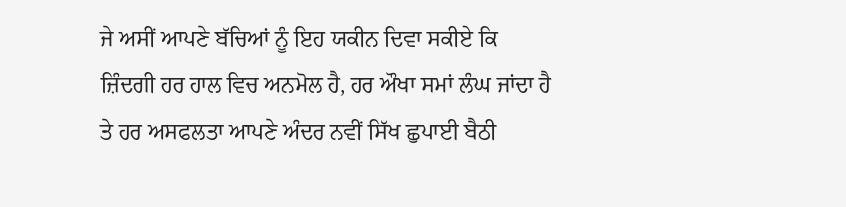ਜੇ ਅਸੀਂ ਆਪਣੇ ਬੱਚਿਆਂ ਨੂੰ ਇਹ ਯਕੀਨ ਦਿਵਾ ਸਕੀਏ ਕਿ ਜ਼ਿੰਦਗੀ ਹਰ ਹਾਲ ਵਿਚ ਅਨਮੋਲ ਹੈ, ਹਰ ਔਖਾ ਸਮਾਂ ਲੰਘ ਜਾਂਦਾ ਹੈ ਤੇ ਹਰ ਅਸਫਲਤਾ ਆਪਣੇ ਅੰਦਰ ਨਵੀਂ ਸਿੱਖ ਛੁਪਾਈ ਬੈਠੀ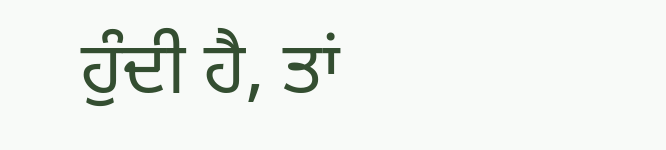ਹੁੰਦੀ ਹੈ, ਤਾਂ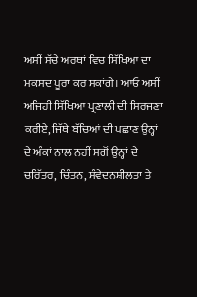ਅਸੀਂ ਸੱਚੇ ਅਰਥਾਂ ਵਿਚ ਸਿੱਖਿਆ ਦਾ ਮਕਸਦ ਪੂਰਾ ਕਰ ਸਕਾਂਗੇ। ਆਓ ਅਸੀਂ ਅਜਿਹੀ ਸਿੱਖਿਆ ਪ੍ਰਣਾਲੀ ਦੀ ਸਿਰਜਣਾ ਕਰੀਏ, ਜਿੱਥੇ ਬੱਚਿਆਂ ਦੀ ਪਛਾਣ ਉਨ੍ਹਾਂ ਦੇ ਅੰਕਾਂ ਨਾਲ ਨਹੀਂ ਸਗੋਂ ਉਨ੍ਹਾਂ ਦੇ ਚਰਿੱਤਰ, ਚਿੰਤਨ, ਸੰਵੇਦਨਸ਼ੀਲਤਾ ਤੇ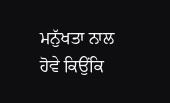ਮਨੁੱਖਤਾ ਨਾਲ ਹੋਵੇ ਕਿਉਂਕਿ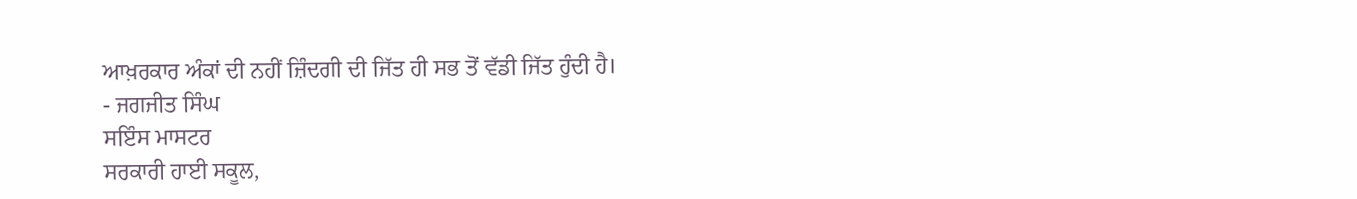ਆਖ਼ਰਕਾਰ ਅੰਕਾਂ ਦੀ ਨਹੀਂ ਜ਼ਿੰਦਗੀ ਦੀ ਜਿੱਤ ਹੀ ਸਭ ਤੋਂ ਵੱਡੀ ਜਿੱਤ ਹੁੰਦੀ ਹੈ।
- ਜਗਜੀਤ ਸਿੰਘ
ਸਇੰਸ ਮਾਸਟਰ
ਸਰਕਾਰੀ ਹਾਈ ਸਕੂਲ,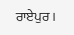ਰਾਏਪੁਰ।